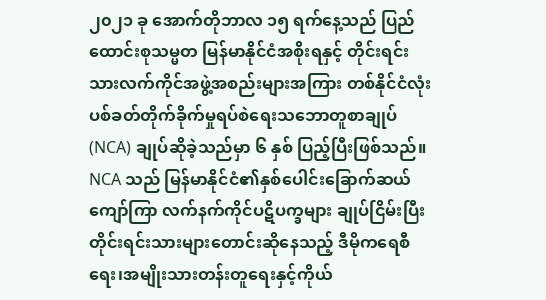၂၀၂၁ ခု အောက်တိုဘာလ ၁၅ ရက်နေ့သည် ပြည်ထောင်းစုသမ္မတ မြန်မာနိုင်ငံအစိုးရနှင့် တိုင်းရင်းသားလက်ကိုင်အဖွဲ့အစည်းများအကြား တစ်နိုင်ငံလုံးပစ်ခတ်တိုက်ခိုက်မှုရပ်စဲရေးသဘောတူစာချုပ် (NCA) ချုပ်ဆိုခဲ့သည်မှာ ၆ နှစ် ပြည့်ပြီးဖြစ်သည်။ NCA သည် မြန်မာနိုင်ငံ၏နှစ်ပေါင်းခြောက်ဆယ်ကျော်ကြာ လက်နက်ကိုင်ပဋိပက္ခများ ချုပ်ငြိမ်းပြီး တိုင်းရင်းသားများတောင်းဆိုနေသည့် ဒီမိုကရေစီရေး၊အမျိုးသားတန်းတူရေးနှင့်ကိုယ်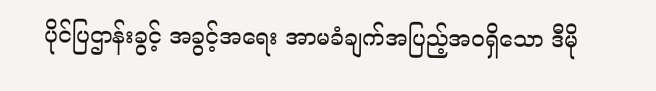ပိုင်ပြဌာန်းခွင့် အခွင့်အရေး အာမခံချက်အပြည့်အဝရှိသော ဒီမို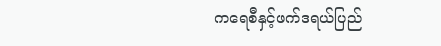ကရေစီနှင့်ဖက်ဒရယ်ပြည်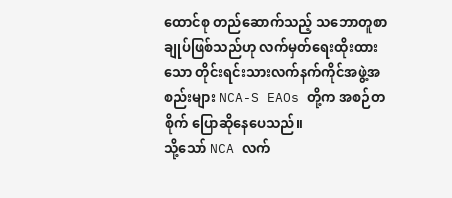ထောင်စု တည်ဆောက်သည့် သဘောတူစာချုပ်ဖြစ်သည်ဟု လက်မှတ်ရေးထိုးထားသော တိုင်းရင်းသားလက်နက်ကိုင်အဖွဲ့အစည်းများ NCA-S EAOs တို့က အစဉ်တစိုက် ပြောဆိုနေပေသည်။
သို့သော် NCA လက်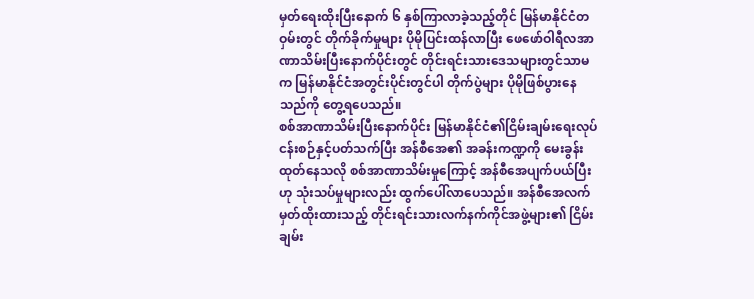မှတ်ရေးထိုးပြီးနောက် ၆ နှစ်ကြာလာခဲ့သည့်တိုင် မြန်မာနိုင်ငံတဝှမ်းတွင် တိုက်ခိုက်မှုများ ပိုမိုပြင်းထန်လာပြီး ဖေဖော်ဝါရီလအာဏာသိမ်းပြီးနောက်ပိုင်းတွင် တိုင်းရင်းသားဒေသများတွင်သာမက မြန်မာနိုင်ငံအတွင်းပိုင်းတွင်ပါ တိုက်ပွဲများ ပိုမိုဖြစ်ပွားနေသည်ကို တွေ့ရပေသည်။
စစ်အာဏာသိမ်းပြီးနောက်ပိုင်း မြန်မာနိုင်ငံ၏ငြိမ်းချမ်းရေးလုပ်ငန်းစဉ်နှင့်ပတ်သက်ပြီး အန်စီအေ၏ အခန်းကဏ္ဍကို မေးခွန်းထုတ်နေသလို စစ်အာဏာသိမ်းမှုကြောင့် အန်စီအေပျက်ပယ်ပြီးဟု သုံးသပ်မှုများလည်း ထွက်ပေါ်လာပေသည်။ အန်စီအေလက်မှတ်ထိုးထားသည့် တိုင်းရင်းသားလက်နက်ကိုင်အဖွဲ့များ၏ ငြိမ်းချမ်း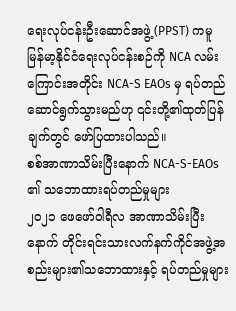ရေးလုပ်ငန်းဦးဆောင်အဖွဲ့ (PPST) ကမူ မြန်မာ့နိုင်ငံရေးလုပ်ငန်းစဉ်ကို NCA လမ်းကြောင်းအတိုင်း NCA-S EAOs မှ ရပ်တည်ဆောင်ရွက်သွားမည်ဟု ၎င်းတို့၏ထုတ်ပြန်ချက်တွင် ဖော်ပြထားပါသည်။
စစ်အာဏာသိမ်းပြီးနောက် NCA-S-EAOs ၏ သဘောထားရပ်တည်မှုများ
၂၀၂၁ ဖေဖော်ဝါရီလ အာဏာသိမ်းပြီးနောက် တိုင်းရင်းသားလက်နက်ကိုင်အဖွဲ့အစည်းများ၏သဘောထားနှင့် ရပ်တည်မှုများ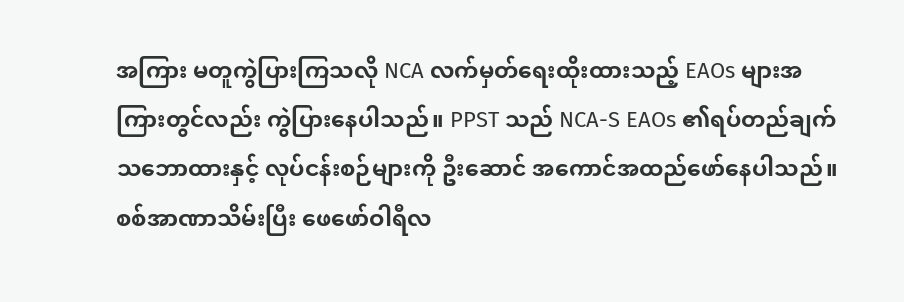အကြား မတူကွဲပြားကြသလို NCA လက်မှတ်ရေးထိုးထားသည့် EAOs များအကြားတွင်လည်း ကွဲပြားနေပါသည်။ PPST သည် NCA-S EAOs ၏ရပ်တည်ချက်သဘောထားနှင့် လုပ်ငန်းစဉ်များကို ဦးဆောင် အကောင်အထည်ဖော်နေပါသည်။
စစ်အာဏာသိမ်းပြီး ဖေဖော်ဝါရီလ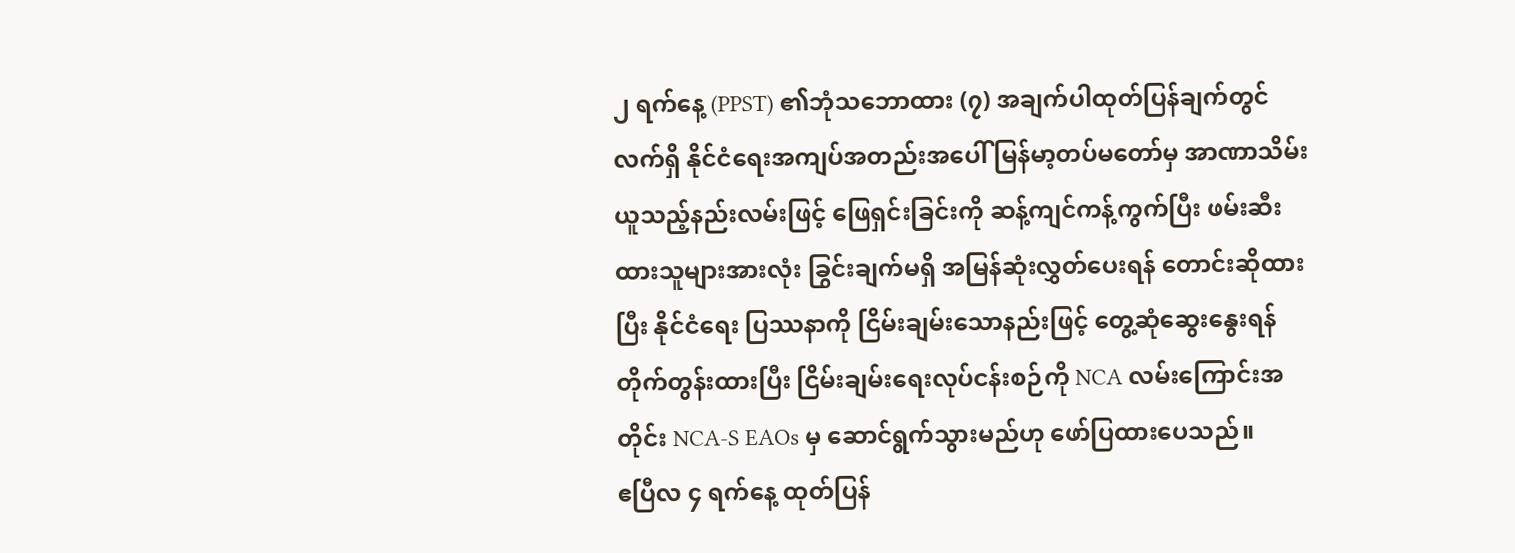၂ ရက်နေ့ (PPST) ၏ဘုံသဘောထား (၇) အချက်ပါထုတ်ပြန်ချက်တွင် လက်ရှိ နိုင်ငံရေးအကျပ်အတည်းအပေါ် မြန်မာ့တပ်မတော်မှ အာဏာသိမ်းယူသည့်နည်းလမ်းဖြင့် ဖြေရှင်းခြင်းကို ဆန့်ကျင်ကန့်ကွက်ပြီး ဖမ်းဆီးထားသူများအားလုံး ခြွင်းချက်မရှိ အမြန်ဆုံးလွှတ်ပေးရန် တောင်းဆိုထားပြီး နိုင်ငံရေး ပြဿနာကို ငြိမ်းချမ်းသောနည်းဖြင့် တွေ့ဆုံဆွေးနွေးရန် တိုက်တွန်းထားပြီး ငြိမ်းချမ်းရေးလုပ်ငန်းစဉ်ကို NCA လမ်းကြောင်းအတိုင်း NCA-S EAOs မှ ဆောင်ရွက်သွားမည်ဟု ဖော်ပြထားပေသည်။
ဧပြီလ ၄ ရက်နေ့ ထုတ်ပြန်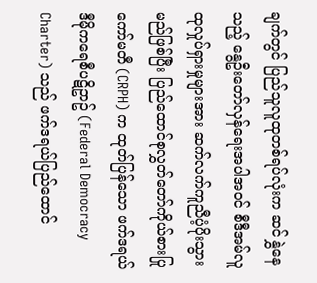ချက်တွင် ပြည်သူလူထုတစ်ရပ်လုံးက ဆင်နွှဲနေသည့် နွေဦးတော်လှန်ရေးအပါအဝင် စီဒီအမ်လူထုလှုပ်ရှားမှုများအား ဆက်လက်ကူညီပံ့ပိုးသွားမည်ဖြစ်ပြီး ပြည်ထောင်စုလွှတ်တော်ကိုယ်စားပြုကော်မတီ (CRPH) က ထုတ်ပြန်သော ဖက်ဒရယ်ဒီမိုကရေစီပဋိဥာဥ် (Federal Democracy Charter) သည် ဖက်ဒရယ်ပြည်ထောင်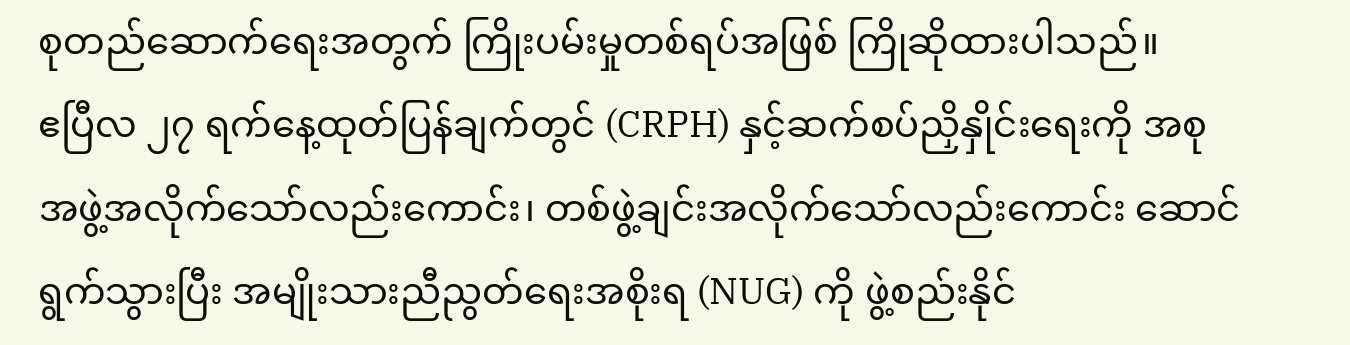စုတည်ဆောက်ရေးအတွက် ကြိုးပမ်းမှုတစ်ရပ်အဖြစ် ကြိုဆိုထားပါသည်။
ဧပြီလ ၂၇ ရက်နေ့ထုတ်ပြန်ချက်တွင် (CRPH) နှင့်ဆက်စပ်ညှိနှိုင်းရေးကို အစုအဖွဲ့အလိုက်သော်လည်းကောင်း၊ တစ်ဖွဲ့ချင်းအလိုက်သော်လည်းကောင်း ဆောင်ရွက်သွားပြီး အမျိုးသားညီညွတ်ရေးအစိုးရ (NUG) ကို ဖွဲ့စည်းနိုင်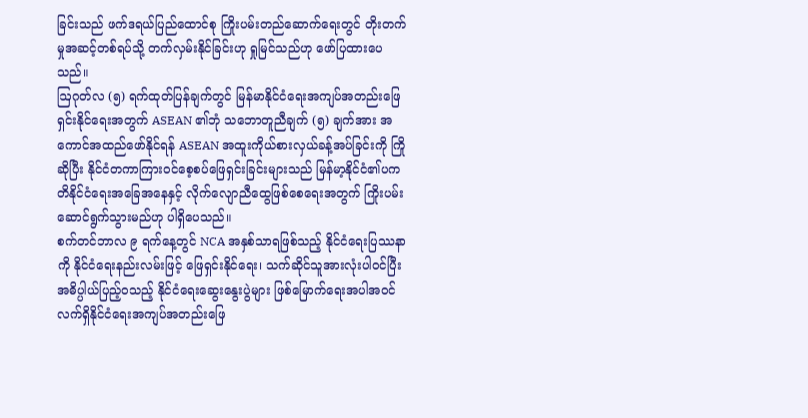ခြင်းသည် ဖက်ဒရယ်ပြည်ထောင်စု ကြိုးပမ်းတည်ဆောက်ရေးတွင် တိုးတက်မှုအဆင့်တစ်ရပ်သို့ တက်လှမ်းနိုင်ခြင်းဟု ရှုမြင်သည်ဟု ဖော်ပြထားပေသည်။
ဩဂုတ်လ (၅) ရက်ထုတ်ပြန်ချက်တွင် မြန်မာနိုင်ငံရေးအကျပ်အတည်းဖြေရှင်းနိုင်ရေးအတွက် ASEAN ၏ဘုံ သဘောတူညီချက် (၅) ချက်အား အကောင်အထည်ဖော်နိုင်ရန် ASEAN အထူးကိုယ်စားလှယ်ခန့်အပ်ခြင်းကို ကြို ဆိုပြီး နိုင်ငံတကာကြားဝင်စေ့စပ်ဖြေရှင်းခြင်းများသည် မြန်မာ့နိုင်ငံ၏ပကတိနိုင်ငံရေးအခြေအနေနှင့် လိုက်လျောညီထွေဖြစ်စေရေးအတွက် ကြိုးပမ်းဆောင်ရွက်သွားမည်ဟု ပါရှိပေသည်။
စက်တင်ဘာလ ၉ ရက်နေ့တွင် NCA အနှစ်သာရဖြစ်သည့် နိုင်ငံရေးပြဿနာကို နိုင်ငံရေးနည်းလမ်းဖြင့် ဖြေရှင်းနိုင်ရေး၊ သက်ဆိုင်သူအားလုံးပါဝင်ပြီး အဓိပ္ပါယ်ပြည့်ဝသည့် နိုင်ငံရေးဆွေးနွေးပွဲများ ဖြစ်မြောက်ရေးအပါအဝင် လက်ရှိနိုင်ငံရေးအကျပ်အတည်းဖြေ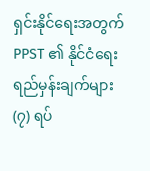ရှင်းနိုင်ရေးအတွက် PPST ၏ နိုင်ငံရေးရည်မှန်းချက်များ (၇) ရပ်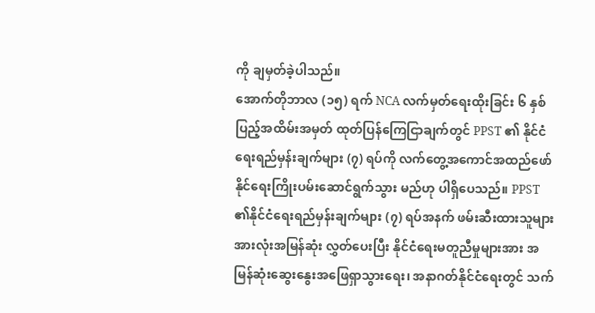ကို ချမှတ်ခဲ့ပါသည်။
အောက်တိုဘာလ (၁၅) ရက် NCA လက်မှတ်ရေးထိုးခြင်း ၆ နှစ်ပြည့်အထိမ်းအမှတ် ထုတ်ပြန်ကြေငြာချက်တွင် PPST ၏ နိုင်ငံရေးရည်မှန်းချက်များ (၇) ရပ်ကို လက်တွေ့အကောင်အထည်ဖော်နိုင်ရေးကြိုးပမ်းဆောင်ရွက်သွား မည်ဟု ပါရှိပေသည်။ PPST ၏နိုင်ငံရေးရည်မှန်းချက်များ (၇) ရပ်အနက် ဖမ်းဆီးထားသူများအားလုံးအမြန်ဆုံး လွှတ်ပေးပြီး နိုင်ငံရေးမတူညီမှုများအား အမြန်ဆုံးဆွေးနွေးအဖြေရှာသွားရေး၊ အနာဂတ်နိုင်ငံရေးတွင် သက်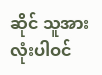ဆိုင် သူအားလုံးပါဝင်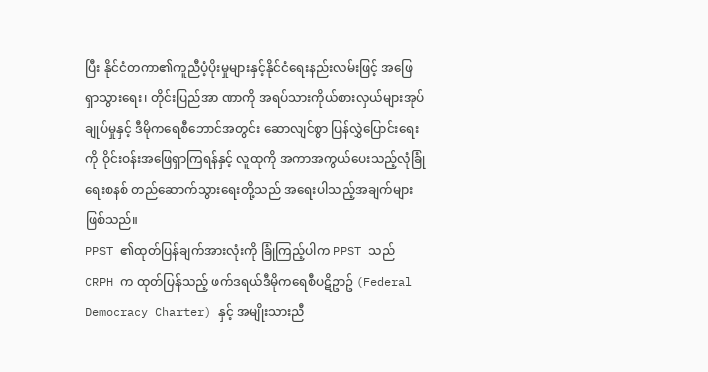ပြီး နိုင်ငံတကာ၏ကူညီပံ့ပိုးမှုများနှင့်နိုင်ငံရေးနည်းလမ်းဖြင့် အဖြေရှာသွားရေး၊ တိုင်းပြည်အာ ဏာကို အရပ်သားကိုယ်စားလှယ်များအုပ်ချုပ်မှုနှင့် ဒီမိုကရေစီဘောင်အတွင်း ဆောလျင်စွာ ပြန်လွှဲပြောင်းရေး ကို ဝိုင်းဝန်းအဖြေရှာကြရန်နှင့် လူထုကို အကာအကွယ်ပေးသည့်လုံခြုံရေးစနစ် တည်ဆောက်သွားရေးတို့သည် အရေးပါသည့်အချက်များ ဖြစ်သည်။
PPST ၏ထုတ်ပြန်ချက်အားလုံးကို ခြုံကြည့်ပါက PPST သည် CRPH က ထုတ်ပြန်သည့် ဖက်ဒရယ်ဒီမိုကရေစီပဋိဥာဥ် (Federal Democracy Charter) နှင့် အမျိုးသားညီ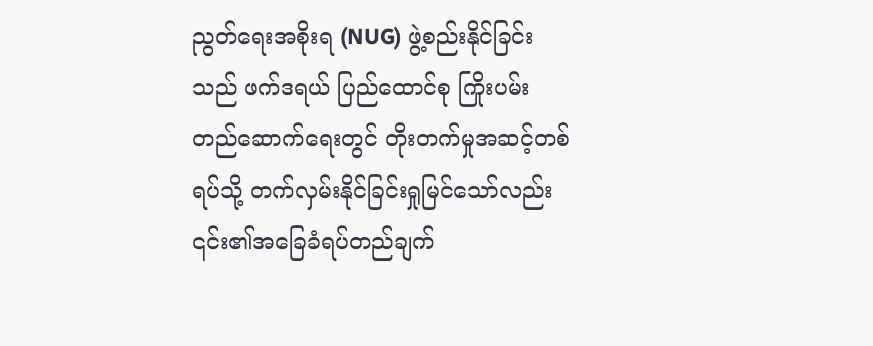ညွတ်ရေးအစိုးရ (NUG) ဖွဲ့စည်းနိုင်ခြင်းသည် ဖက်ဒရယ် ပြည်ထောင်စု ကြိုးပမ်းတည်ဆောက်ရေးတွင် တိုးတက်မှုအဆင့်တစ်ရပ်သို့ တက်လှမ်းနိုင်ခြင်းရှုမြင်သော်လည်း ၎င်း၏အခြေခံရပ်တည်ချက်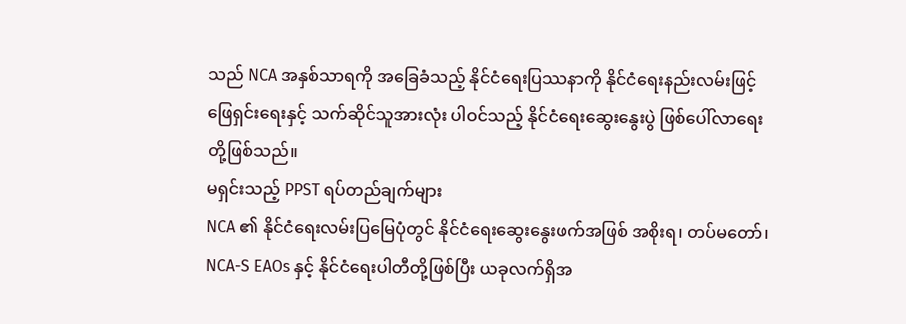သည် NCA အနှစ်သာရကို အခြေခံသည့် နိုင်ငံရေးပြဿနာကို နိုင်ငံရေးနည်းလမ်းဖြင့် ဖြေရှင်းရေးနှင့် သက်ဆိုင်သူအားလုံး ပါဝင်သည့် နိုင်ငံရေးဆွေးနွေးပွဲ ဖြစ်ပေါ်လာရေးတို့ဖြစ်သည်။
မရှင်းသည့် PPST ရပ်တည်ချက်များ
NCA ၏ နိုင်ငံရေးလမ်းပြမြေပုံတွင် နိုင်ငံရေးဆွေးနွေးဖက်အဖြစ် အစိုးရ၊ တပ်မတော်၊ NCA-S EAOs နှင့် နိုင်ငံရေးပါတီတို့ဖြစ်ပြီး ယခုလက်ရှိအ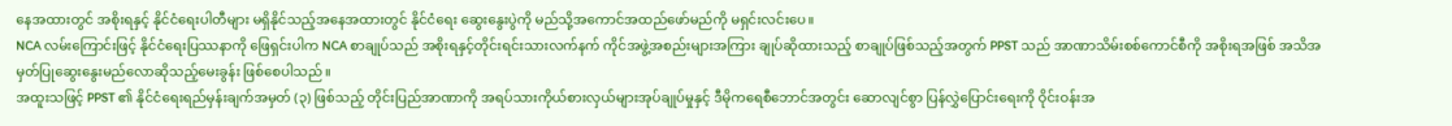နေအထားတွင် အစိုးရနှင့် နိုင်ငံရေးပါတီများ မရှိနိုင်သည့်အနေအထားတွင် နိုင်ငံရေး ဆွေးနွေးပွဲကို မည်သို့အကောင်အထည်ဖော်မည်ကို မရှင်းလင်းပေ။
NCA လမ်းကြောင်းဖြင့် နိုင်ငံရေးပြဿနာကို ဖြေရှင်းပါက NCA စာချုပ်သည် အစိုးရနှင့်တိုင်းရင်းသားလက်နက် ကိုင်အဖွဲ့အစည်းများအကြား ချုပ်ဆိုထားသည့် စာချုပ်ဖြစ်သည့်အတွက် PPST သည် အာဏာသိမ်းစစ်ကောင်စီကို အစိုးရအဖြစ် အသိအမှတ်ပြုဆွေးနွေးမည်လောဆိုသည့်မေးခွန်း ဖြစ်စေပါသည်။
အထူးသဖြင့် PPST ၏ နိုင်ငံရေးရည်မှန်းချက်အမှတ် (၃) ဖြစ်သည့် တိုင်းပြည်အာဏာကို အရပ်သားကိုယ်စားလှယ်များအုပ်ချုပ်မှုနှင့် ဒီမိုကရေစီဘောင်အတွင်း ဆောလျင်စွာ ပြန်လွှဲပြောင်းရေးကို ဝိုင်းဝန်းအ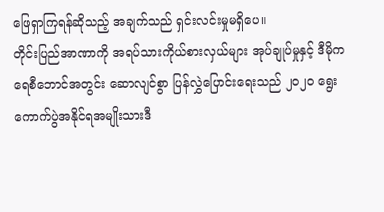ဖြေရှာကြရန်ဆိုသည့် အချက်သည် ရှင်းလင်းမှုမရှိပေ။
တိုင်းပြည်အာဏာကို အရပ်သားကိုယ်စားလှယ်များ အုပ်ချုပ်မှုနှင့် ဒီမိုကရေစီဘောင်အတွင်း ဆောလျင်စွာ ပြန်လွှဲပြောင်းရေးသည် ၂၀၂၀ ရွေးကောက်ပွဲအနိုင်ရအမျိုးသားဒီ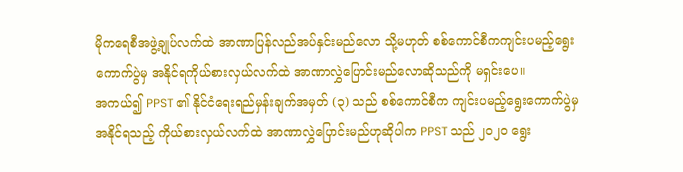မိုကရေစီအဖွဲ့ချုပ်လက်ထဲ အာဏာပြန်လည်အပ်နှင်းမည်လော သို့မဟုတ် စစ်ကောင်စီကကျင်းပမည့်ရွေးကောက်ပွဲမှ အနိုင်ရကိုယ်စားလှယ်လက်ထဲ အာဏာလွှဲပြောင်းမည်လောဆိုသည်ကို မရှင်းပေ။
အကယ်၍ PPST ၏ နိုင်ငံရေးရည်မှန်းချက်အမှတ် (၃) သည် စစ်ကောင်စီက ကျင်းပမည့်ရွေးကောက်ပွဲမှ အနိုင်ရသည့် ကိုယ်စားလှယ်လက်ထဲ အာဏာလွှဲပြောင်းမည်ဟုဆိုပါက PPST သည် ၂၀၂၀ ရွေး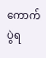ကောက်ပွဲရ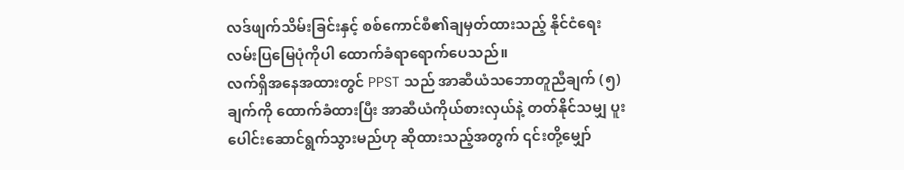လဒ်ဖျက်သိမ်းခြင်းနှင့် စစ်ကောင်စီ၏ချမှတ်ထားသည့် နိုင်ငံရေးလမ်းပြမြေပုံကိုပါ ထောက်ခံရာရောက်ပေသည်။
လက်ရှိအနေအထားတွင် PPST သည် အာဆီယံသဘောတူညီချက် (၅) ချက်ကို ထောက်ခံထားပြီး အာဆီယံကိုယ်စားလှယ်နဲ့ တတ်နိုင်သမျှ ပူးပေါင်းဆောင်ရွက်သွားမည်ဟု ဆိုထားသည့်အတွက် ၎င်းတို့မျှော်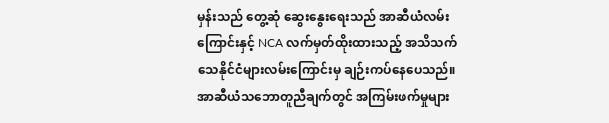မှန်းသည် တွေ့ဆုံ ဆွေးနွေးရေးသည် အာဆီယံလမ်းကြောင်းနှင့် NCA လက်မှတ်ထိုးထားသည့် အသိသက်သေနိုင်ငံများလမ်းကြောင်းမှ ချဉ်းကပ်နေပေသည်။
အာဆီယံသဘောတူညီချက်တွင် အကြမ်းဖက်မှုများ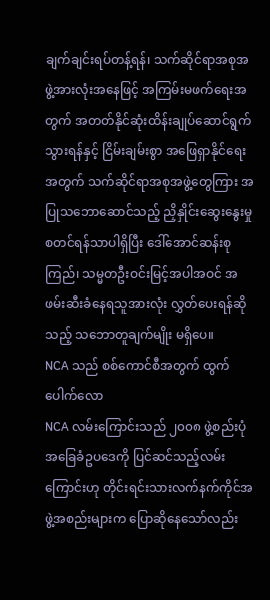ချက်ချင်းရပ်တန့်ရန်၊ သက်ဆိုင်ရာအစုအဖွဲ့အားလုံးအနေဖြင့် အကြမ်းမဖက်ရေးအတွက် အတတ်နိုင်ဆုံးထိန်းချုပ်ဆောင်ရွက်သွားရန်နှင့် ငြိမ်းချမ်းစွာ အဖြေရှာနိုင်ရေးအတွက် သက်ဆိုင်ရာအစုအဖွဲ့တွေကြား အပြုသဘောဆောင်သည့် ညှိနှိုင်းဆွေးနွေးမှုစတင်ရန်သာပါရှိပြီး ဒေါ်အောင်ဆန်းစုကြည်၊ သမ္မတဦးဝင်းမြင့်အပါအဝင် အဖမ်းဆီးခံနေရသူအားလုံး လွှတ်ပေးရန်ဆိုသည့် သဘောတူချက်မျိုး မရှိပေ။
NCA သည် စစ်ကောင်စီအတွက် ထွက်ပေါက်လော
NCA လမ်းကြောင်းသည် ၂၀၀၈ ဖွဲ့စည်းပုံအခြေခံဥပဒေကို ပြင်ဆင်သည့်လမ်းကြောင်းဟု တိုင်းရင်းသားလက်နက်ကိုင်အဖွဲ့အစည်းများက ပြောဆိုနေသော်လည်း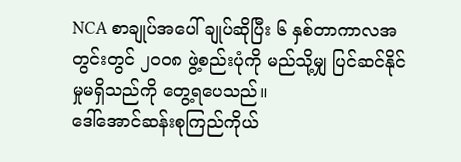NCA စာချုပ်အပေါ် ချုပ်ဆိုပြီး ၆ နှစ်တာကာလအတွင်းတွင် ၂၀၀၈ ဖွဲ့စည်းပုံကို မည်သို့မျှ ပြင်ဆင်နိုင်မှုမရှိသည်ကို တွေ့ရပေသည်။
ဒေါ်အောင်ဆန်းစုကြည်ကိုယ်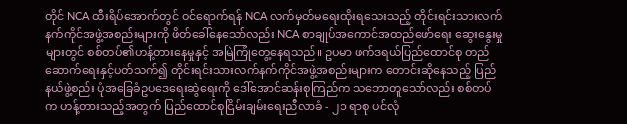တိုင် NCA ထီးရိပ်အောက်တွင် ဝင်ရောက်ရန် NCA လက်မှတ်မရေးထိုးရသေးသည့် တိုင်းရင်းသားလက်နက်ကိုင်အဖွဲ့အစည်းများကို ဖိတ်ခေါ်နေသော်လည်း NCA စာချုပ်အကောင်အထည်ဖော်ရေး ဆွေးနွေးမှုများတွင် စစ်တပ်၏ဟန့်တားနေမှုနှင့် အမြဲကြုံတွေ့နေရသည်။ ဥပမာ ဖက်ဒရယ်ပြည်ထောင်စု တည် ဆောက်ရေးနှင့်ပတ်သက်၍ တိုင်းရင်းသားလက်နက်ကိုင်အဖွဲ့အစည်းများက တောင်းဆိုနေသည့် ပြည်နယ်ဖွဲ့စည်း ပုံအခြေခံဥပဒေရေးဆွဲရေးကို ဒေါ်အောင်ဆန်းစုကြည်က သဘောတူသော်လည်း စစ်တပ်က ဟန့်တားသည့်အတွက် ပြည်ထောင်စုငြိမ်းချမ်းရေးညီလာခံ - ၂၁ ရာစု ပင်လုံ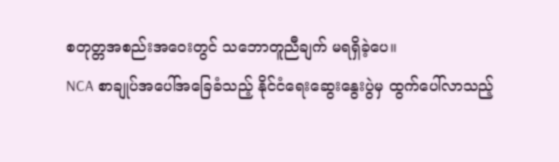စတုတ္တအစည်းအဝေးတွင် သဘောတူညီချက် မရရှိခဲ့ပေ။
NCA စာချုပ်အပေါ်အခြေခံသည့် နိုင်ငံရေးဆွေးနွေးပွဲမှ ထွက်ပေါ်လာသည့်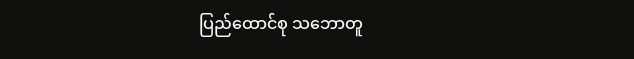ပြည်ထောင်စု သဘောတူ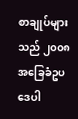စာချုပ်များသည် ၂၀၀၈ အခြေခံဥပဒေပါ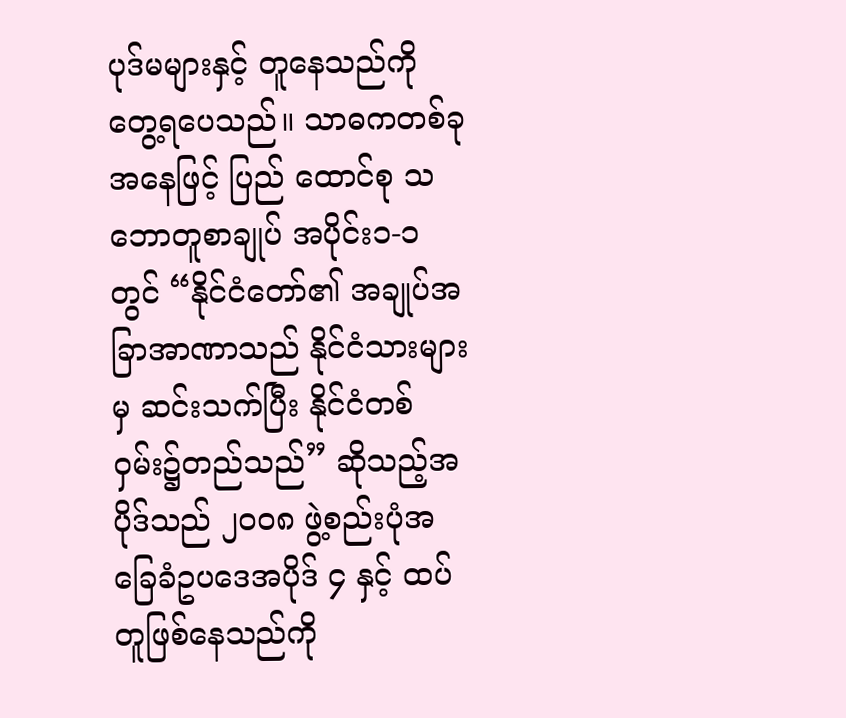ပုဒ်မများနှင့် တူနေသည်ကို တွေ့ရပေသည်။ သာဓကတစ်ခုအနေဖြင့် ပြည် ထောင်စု သဘောတူစာချုပ် အပိုင်း၁-၁ တွင် “နိုင်ငံတော်၏ အချုပ်အခြာအာဏာသည် နိုင်ငံသားများမှ ဆင်းသက်ပြီး နိုင်ငံတစ်ဝှမ်း၌တည်သည်” ဆိုသည့်အပိုဒ်သည် ၂၀၀၈ ဖွဲ့စည်းပုံအခြေခံဥပဒေအပိုဒ် ၄ နှင့် ထပ်တူဖြစ်နေသည်ကို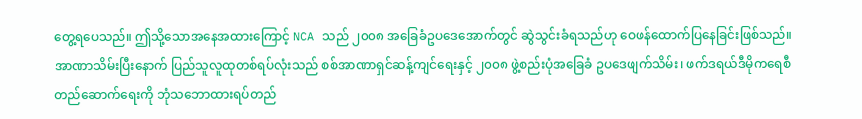တွေ့ရပေသည်။ ဤသို့သောအနေအထားကြောင့် NCA သည် ၂၀၀၈ အခြေခံဥပဒေအောက်တွင် ဆွဲသွင်းခံရသည်ဟု ဝေဖန်ထောက်ပြနေခြင်းဖြစ်သည်။
အာဏာသိမ်းပြီးနောက် ပြည်သူလူထုတစ်ရပ်လုံးသည် စစ်အာဏာရှင်ဆန့်ကျင်ရေးနှင့် ၂၀၀၈ ဖွဲ့စည်းပုံအခြေခံ ဥပဒေဖျက်သိမ်း၊ ဖက်ဒရယ်ဒီမိုကရေစီတည်ဆောက်ရေးကို ဘုံသဘောထားရပ်တည်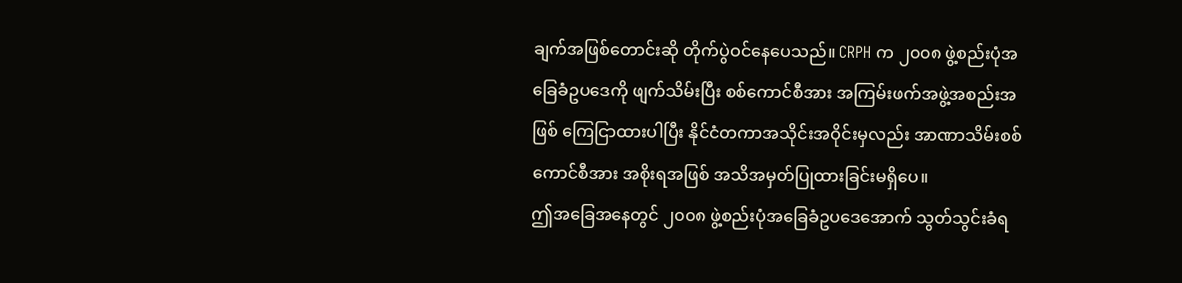ချက်အဖြစ်တောင်းဆို တိုက်ပွဲဝင်နေပေသည်။ CRPH က ၂၀၀၈ ဖွဲ့စည်းပုံအခြေခံဥပဒေကို ဖျက်သိမ်းပြီး စစ်ကောင်စီအား အကြမ်းဖက်အဖွဲ့အစည်းအဖြစ် ကြေငြာထားပါပြီး နိုင်ငံတကာအသိုင်းအဝိုင်းမှလည်း အာဏာသိမ်းစစ်ကောင်စီအား အစိုးရအဖြစ် အသိအမှတ်ပြုထားခြင်းမရှိပေ။
ဤအခြေအနေတွင် ၂၀၀၈ ဖွဲ့စည်းပုံအခြေခံဥပဒေအောက် သွတ်သွင်းခံရ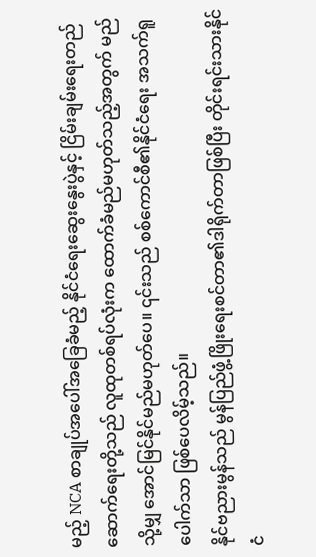မည့် NCA စာချုပ်အပေါ်အခြေခံမည့် နိုင်ငံရေးဆွေးနွေးပွဲနှင့် ငြိမ်းချမ်းရေးတည်ဆောက်ရေးတို့သည် လူထုတစ်ရပ်လုံးက ထောက်ခံမည်မဟုတ်သည့်အတွက် မည်သို့မျှ အောင်မြင်နိုင်မည်မဟုတ်ပေ။ ၎င်းသည် စစ်ကောင်စီ၏နိုင်ငံရေး အသက်ရူပေါက်သာ ဖြစ်ပေလိမ့်သည်။
နိုင်ဗညားမွန်သည် မွန်ပြည်ဖွံ့ဖြိုးရေးစင်တာ၏ဒါရိုက်တာဖြစ်ပြီး တိုင်းရင်းသားနိုင်ငံ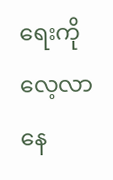ရေးကို လေ့လာနေ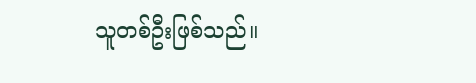သူတစ်ဦးဖြစ်သည်။